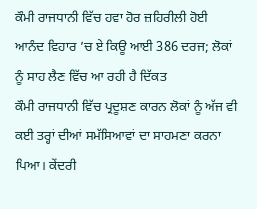ਕੌਮੀ ਰਾਜਧਾਨੀ ਵਿੱਚ ਹਵਾ ਹੋਰ ਜ਼ਹਿਰੀਲੀ ਹੋਈ
ਆਨੰਦ ਵਿਹਾਰ ’ਚ ਏ ਕਿਊ ਆਈ 386 ਦਰਜ; ਲੋਕਾਂ ਨੂੰ ਸਾਹ ਲੈਣ ਵਿੱਚ ਆ ਰਹੀ ਹੈ ਦਿੱਕਤ
ਕੌਮੀ ਰਾਜਧਾਨੀ ਵਿੱਚ ਪ੍ਰਦੂਸ਼ਣ ਕਾਰਨ ਲੋਕਾਂ ਨੂੰ ਅੱਜ ਵੀ ਕਈ ਤਰ੍ਹਾਂ ਦੀਆਂ ਸਮੱਸਿਆਵਾਂ ਦਾ ਸਾਹਮਣਾ ਕਰਨਾ ਪਿਆ। ਕੇਂਦਰੀ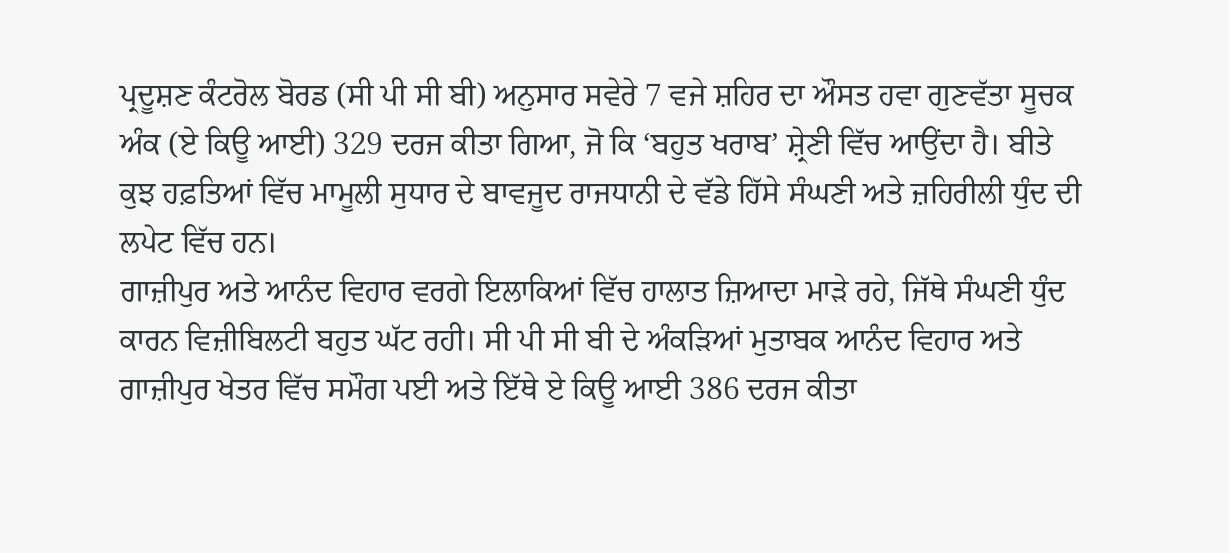ਪ੍ਰਦੂਸ਼ਣ ਕੰਟਰੋਲ ਬੋਰਡ (ਸੀ ਪੀ ਸੀ ਬੀ) ਅਨੁਸਾਰ ਸਵੇਰੇ 7 ਵਜੇ ਸ਼ਹਿਰ ਦਾ ਔਸਤ ਹਵਾ ਗੁਣਵੱਤਾ ਸੂਚਕ ਅੰਕ (ਏ ਕਿਊ ਆਈ) 329 ਦਰਜ ਕੀਤਾ ਗਿਆ, ਜੋ ਕਿ ‘ਬਹੁਤ ਖਰਾਬ’ ਸ਼੍ਰੇਣੀ ਵਿੱਚ ਆਉਂਦਾ ਹੈ। ਬੀਤੇ ਕੁਝ ਹਫ਼ਤਿਆਂ ਵਿੱਚ ਮਾਮੂਲੀ ਸੁਧਾਰ ਦੇ ਬਾਵਜੂਦ ਰਾਜਧਾਨੀ ਦੇ ਵੱਡੇ ਹਿੱਸੇ ਸੰਘਣੀ ਅਤੇ ਜ਼ਹਿਰੀਲੀ ਧੁੰਦ ਦੀ ਲਪੇਟ ਵਿੱਚ ਹਨ।
ਗਾਜ਼ੀਪੁਰ ਅਤੇ ਆਨੰਦ ਵਿਹਾਰ ਵਰਗੇ ਇਲਾਕਿਆਂ ਵਿੱਚ ਹਾਲਾਤ ਜ਼ਿਆਦਾ ਮਾੜੇ ਰਹੇ, ਜਿੱਥੇ ਸੰਘਣੀ ਧੁੰਦ ਕਾਰਨ ਵਿਜ਼ੀਬਿਲਟੀ ਬਹੁਤ ਘੱਟ ਰਹੀ। ਸੀ ਪੀ ਸੀ ਬੀ ਦੇ ਅੰਕੜਿਆਂ ਮੁਤਾਬਕ ਆਨੰਦ ਵਿਹਾਰ ਅਤੇ ਗਾਜ਼ੀਪੁਰ ਖੇਤਰ ਵਿੱਚ ਸਮੌਗ ਪਈ ਅਤੇ ਇੱਥੇ ਏ ਕਿਊ ਆਈ 386 ਦਰਜ ਕੀਤਾ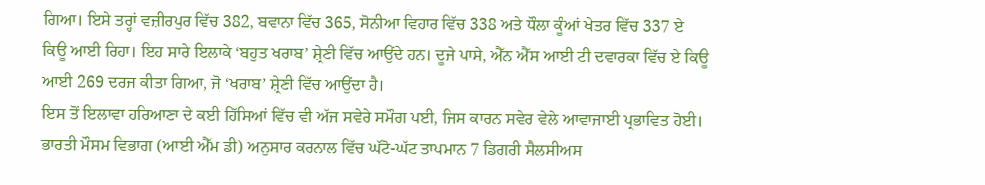ਗਿਆ। ਇਸੇ ਤਰ੍ਹਾਂ ਵਜ਼ੀਰਪੁਰ ਵਿੱਚ 382, ਬਵਾਨਾ ਵਿੱਚ 365, ਸੋਨੀਆ ਵਿਹਾਰ ਵਿੱਚ 338 ਅਤੇ ਧੌਲਾ ਕੂੰਆਂ ਖੇਤਰ ਵਿੱਚ 337 ਏ ਕਿਊ ਆਈ ਰਿਹਾ। ਇਹ ਸਾਰੇ ਇਲਾਕੇ ‘ਬਹੁਤ ਖਰਾਬ’ ਸ਼੍ਰੇਣੀ ਵਿੱਚ ਆਉਂਦੇ ਹਨ। ਦੂਜੇ ਪਾਸੇ, ਐੱਨ ਐੱਸ ਆਈ ਟੀ ਦਵਾਰਕਾ ਵਿੱਚ ਏ ਕਿਊ ਆਈ 269 ਦਰਜ ਕੀਤਾ ਗਿਆ, ਜੋ ‘ਖਰਾਬ’ ਸ਼੍ਰੇਣੀ ਵਿੱਚ ਆਉਂਦਾ ਹੈ।
ਇਸ ਤੋਂ ਇਲਾਵਾ ਹਰਿਆਣਾ ਦੇ ਕਈ ਹਿੱਸਿਆਂ ਵਿੱਚ ਵੀ ਅੱਜ ਸਵੇਰੇ ਸਮੌਗ ਪਈ, ਜਿਸ ਕਾਰਨ ਸਵੇਰ ਵੇਲੇ ਆਵਾਜਾਈ ਪ੍ਰਭਾਵਿਤ ਹੋਈ। ਭਾਰਤੀ ਮੌਸਮ ਵਿਭਾਗ (ਆਈ ਐੱਮ ਡੀ) ਅਨੁਸਾਰ ਕਰਨਾਲ ਵਿੱਚ ਘੱਟੋ-ਘੱਟ ਤਾਪਮਾਨ 7 ਡਿਗਰੀ ਸੈਲਸੀਅਸ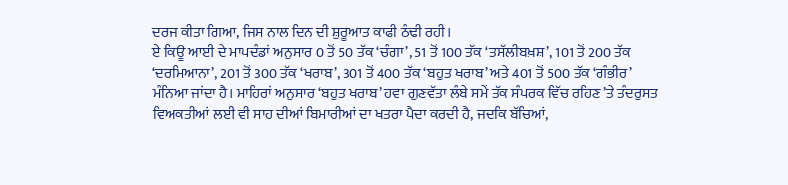ਦਰਜ ਕੀਤਾ ਗਿਆ, ਜਿਸ ਨਾਲ ਦਿਨ ਦੀ ਸ਼ੁਰੂਆਤ ਕਾਫੀ ਠੰਢੀ ਰਹੀ।
ਏ ਕਿਊ ਆਈ ਦੇ ਮਾਪਦੰਡਾਂ ਅਨੁਸਾਰ 0 ਤੋਂ 50 ਤੱਕ ‘ਚੰਗਾ’, 51 ਤੋਂ 100 ਤੱਕ ‘ਤਸੱਲੀਬਖ਼ਸ਼’, 101 ਤੋਂ 200 ਤੱਕ ‘ਦਰਮਿਆਨਾ’, 201 ਤੋਂ 300 ਤੱਕ ‘ਖਰਾਬ’, 301 ਤੋਂ 400 ਤੱਕ ‘ਬਹੁਤ ਖਰਾਬ’ ਅਤੇ 401 ਤੋਂ 500 ਤੱਕ ‘ਗੰਭੀਰ’ ਮੰਨਿਆ ਜਾਂਦਾ ਹੈ। ਮਾਹਿਰਾਂ ਅਨੁਸਾਰ ‘ਬਹੁਤ ਖਰਾਬ’ ਹਵਾ ਗੁਣਵੱਤਾ ਲੰਬੇ ਸਮੇਂ ਤੱਕ ਸੰਪਰਕ ਵਿੱਚ ਰਹਿਣ ’ਤੇ ਤੰਦਰੁਸਤ ਵਿਅਕਤੀਆਂ ਲਈ ਵੀ ਸਾਹ ਦੀਆਂ ਬਿਮਾਰੀਆਂ ਦਾ ਖਤਰਾ ਪੈਦਾ ਕਰਦੀ ਹੈ, ਜਦਕਿ ਬੱਚਿਆਂ,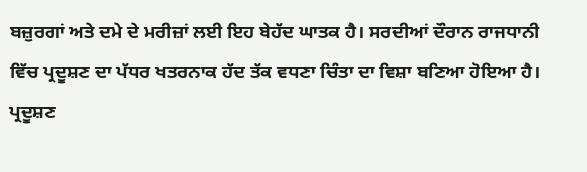ਬਜ਼ੁਰਗਾਂ ਅਤੇ ਦਮੇ ਦੇ ਮਰੀਜ਼ਾਂ ਲਈ ਇਹ ਬੇਹੱਦ ਘਾਤਕ ਹੈ। ਸਰਦੀਆਂ ਦੌਰਾਨ ਰਾਜਧਾਨੀ ਵਿੱਚ ਪ੍ਰਦੂਸ਼ਣ ਦਾ ਪੱਧਰ ਖਤਰਨਾਕ ਹੱਦ ਤੱਕ ਵਧਣਾ ਚਿੰਤਾ ਦਾ ਵਿਸ਼ਾ ਬਣਿਆ ਹੋਇਆ ਹੈ।
ਪ੍ਰਦੂਸ਼ਣ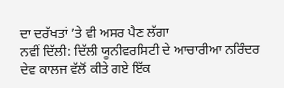ਦਾ ਦਰੱਖਤਾਂ ’ਤੇ ਵੀ ਅਸਰ ਪੈਣ ਲੱਗਾ
ਨਵੀਂ ਦਿੱਲੀ: ਦਿੱਲੀ ਯੂਨੀਵਰਸਿਟੀ ਦੇ ਆਚਾਰੀਆ ਨਰਿੰਦਰ ਦੇਵ ਕਾਲਜ ਵੱਲੋਂ ਕੀਤੇ ਗਏ ਇੱਕ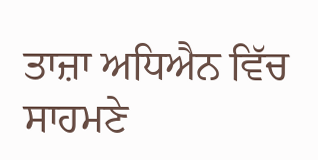ਤਾਜ਼ਾ ਅਧਿਐਨ ਵਿੱਚ ਸਾਹਮਣੇ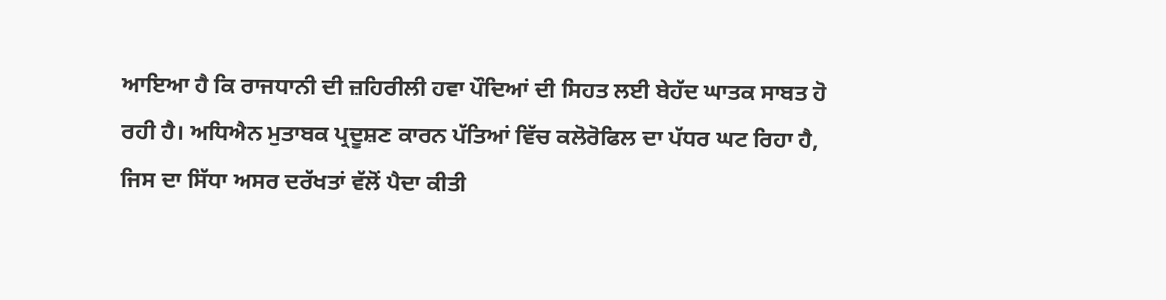ਆਇਆ ਹੈ ਕਿ ਰਾਜਧਾਨੀ ਦੀ ਜ਼ਹਿਰੀਲੀ ਹਵਾ ਪੌਦਿਆਂ ਦੀ ਸਿਹਤ ਲਈ ਬੇਹੱਦ ਘਾਤਕ ਸਾਬਤ ਹੋ ਰਹੀ ਹੈ। ਅਧਿਐਨ ਮੁਤਾਬਕ ਪ੍ਰਦੂਸ਼ਣ ਕਾਰਨ ਪੱਤਿਆਂ ਵਿੱਚ ਕਲੋਰੋਫਿਲ ਦਾ ਪੱਧਰ ਘਟ ਰਿਹਾ ਹੈ, ਜਿਸ ਦਾ ਸਿੱਧਾ ਅਸਰ ਦਰੱਖਤਾਂ ਵੱਲੋਂ ਪੈਦਾ ਕੀਤੀ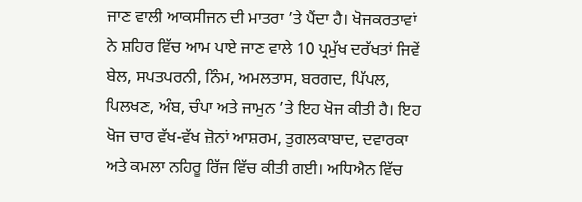ਜਾਣ ਵਾਲੀ ਆਕਸੀਜਨ ਦੀ ਮਾਤਰਾ ’ਤੇ ਪੈਂਦਾ ਹੈ। ਖੋਜਕਰਤਾਵਾਂ ਨੇ ਸ਼ਹਿਰ ਵਿੱਚ ਆਮ ਪਾਏ ਜਾਣ ਵਾਲੇ 10 ਪ੍ਰਮੁੱਖ ਦਰੱਖਤਾਂ ਜਿਵੇਂ ਬੇਲ, ਸਪਤਪਰਨੀ, ਨਿੰਮ, ਅਮਲਤਾਸ, ਬਰਗਦ, ਪਿੱਪਲ, ਪਿਲਖਣ, ਅੰਬ, ਚੰਪਾ ਅਤੇ ਜਾਮੁਨ ’ਤੇ ਇਹ ਖੋਜ ਕੀਤੀ ਹੈ। ਇਹ ਖੋਜ ਚਾਰ ਵੱਖ-ਵੱਖ ਜ਼ੋਨਾਂ ਆਸ਼ਰਮ, ਤੁਗਲਕਾਬਾਦ, ਦਵਾਰਕਾ ਅਤੇ ਕਮਲਾ ਨਹਿਰੂ ਰਿੱਜ ਵਿੱਚ ਕੀਤੀ ਗਈ। ਅਧਿਐਨ ਵਿੱਚ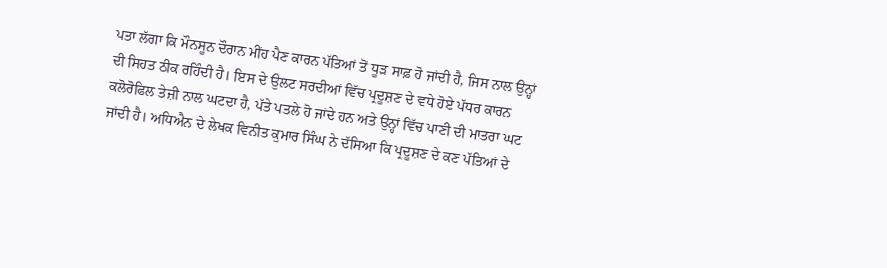ਪਤਾ ਲੱਗਾ ਕਿ ਮੌਨਸੂਨ ਦੌਰਾਨ ਮੀਂਹ ਪੈਣ ਕਾਰਨ ਪੱਤਿਆਂ ਤੋਂ ਧੂੜ ਸਾਫ਼ ਹੋ ਜਾਂਦੀ ਹੈ, ਜਿਸ ਨਾਲ ਉਨ੍ਹਾਂ ਦੀ ਸਿਹਤ ਠੀਕ ਰਹਿੰਦੀ ਹੈ। ਇਸ ਦੇ ਉਲਟ ਸਰਦੀਆਂ ਵਿੱਚ ਪ੍ਰਦੂਸ਼ਣ ਦੇ ਵਧੇ ਹੋਏ ਪੱਧਰ ਕਾਰਨ ਕਲੋਰੋਫਿਲ ਤੇਜ਼ੀ ਨਾਲ ਘਟਦਾ ਹੈ, ਪੱਤੇ ਪਤਲੇ ਹੋ ਜਾਂਦੇ ਹਨ ਅਤੇ ਉਨ੍ਹਾਂ ਵਿੱਚ ਪਾਣੀ ਦੀ ਮਾਤਰਾ ਘਟ ਜਾਂਦੀ ਹੈ। ਅਧਿਐਨ ਦੇ ਲੇਖਕ ਵਿਨੀਤ ਕੁਮਾਰ ਸਿੰਘ ਨੇ ਦੱਸਿਆ ਕਿ ਪ੍ਰਦੂਸ਼ਣ ਦੇ ਕਣ ਪੱਤਿਆਂ ਦੇ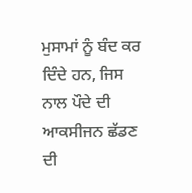ਮੁਸਾਮਾਂ ਨੂੰ ਬੰਦ ਕਰ ਦਿੰਦੇ ਹਨ, ਜਿਸ ਨਾਲ ਪੌਦੇ ਦੀ ਆਕਸੀਜਨ ਛੱਡਣ ਦੀ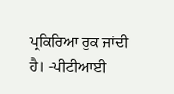ਪ੍ਰਕਿਰਿਆ ਰੁਕ ਜਾਂਦੀ ਹੈ। -ਪੀਟੀਆਈ